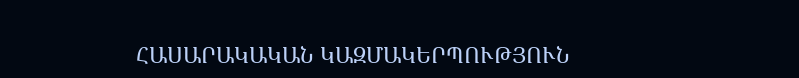ՀԱՍԱՐԱԿԱԿԱՆ ԿԱԶՄԱԿԵՐՊՈՒԹՅՈՒՆ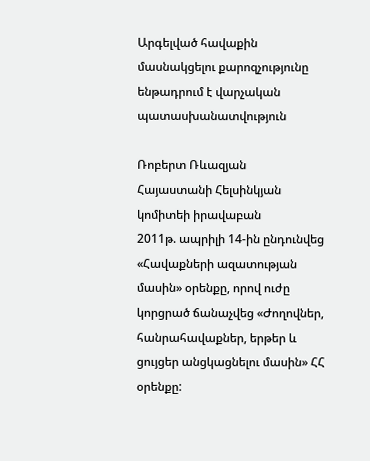Արգելված հավաքին մասնակցելու քարոզչությունը ենթադրում է վարչական պատասխանատվություն

Ռոբերտ Ռևազյան
Հայաստանի Հելսինկյան կոմիտեի իրավաբան
2011թ. ապրիլի 14-ին ընդունվեց «Հավաքների ազատության մասին» օրենքը, որով ուժը կորցրած ճանաչվեց «Ժողովներ, հանրահավաքներ, երթեր և ցույցեր անցկացնելու մասին» ՀՀ օրենքը: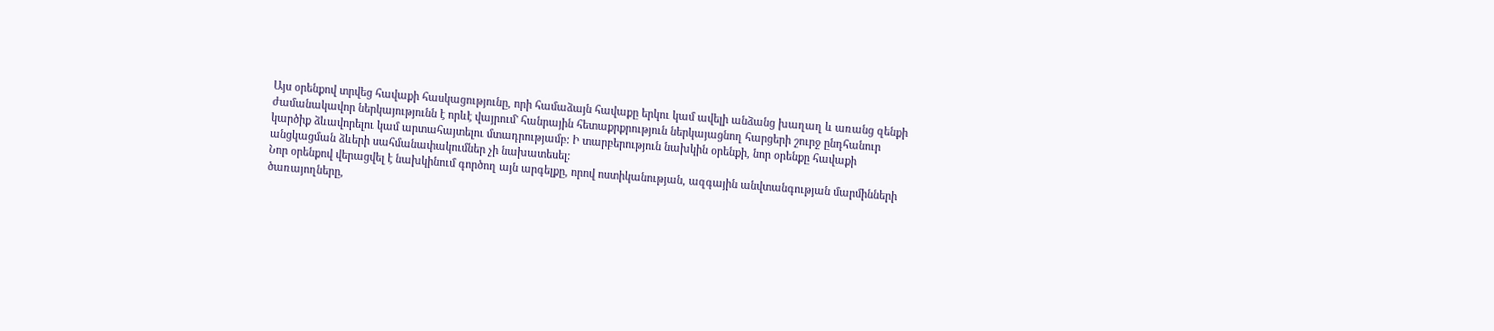Այս օրենքով տրվեց հավաքի հասկացությունը, որի համաձայն հավաքը երկու կամ ավելի անձանց խաղաղ և առանց զենքի ժամանակավոր ներկայությունն է որևէ վայրում' հանրային հետաքրքրություն ներկայացնող հարցերի շուրջ ընդհանուր կարծիք ձևավորելու կամ արտահայտելու մտադրությամբ: Ի տարբերություն նախկին օրենքի, նոր օրենքը հավաքի անցկացման ձևերի սահմանափակումներ չի նախատեսել:
Նոր օրենքով վերացվել է նախկինում գործող այն արգելքը, որով ոստիկանության, ազգային անվտանգության մարմինների ծառայողները,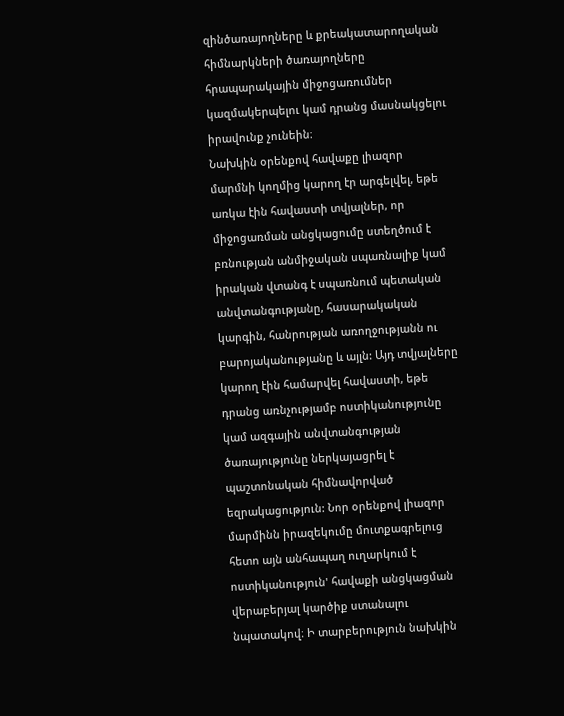զինծառայողները և քրեակատարողական հիմնարկների ծառայողները հրապարակային միջոցառումներ կազմակերպելու կամ դրանց մասնակցելու իրավունք չունեին։
Նախկին օրենքով հավաքը լիազոր մարմնի կողմից կարող էր արգելվել, եթե առկա էին հավաստի տվյալներ, որ միջոցառման անցկացումը ստեղծում է բռնության անմիջական սպառնալիք կամ իրական վտանգ է սպառնում պետական անվտանգությանը, հասարակական կարգին, հանրության առողջությանն ու բարոյականությանը և այլն: Այդ տվյալները կարող էին համարվել հավաստի, եթե դրանց առնչությամբ ոստիկանությունը կամ ազգային անվտանգության ծառայությունը ներկայացրել է պաշտոնական հիմնավորված եզրակացություն: Նոր օրենքով լիազոր մարմինն իրազեկումը մուտքագրելուց հետո այն անհապաղ ուղարկում է ոստիկանություն' հավաքի անցկացման վերաբերյալ կարծիք ստանալու նպատակով։ Ի տարբերություն նախկին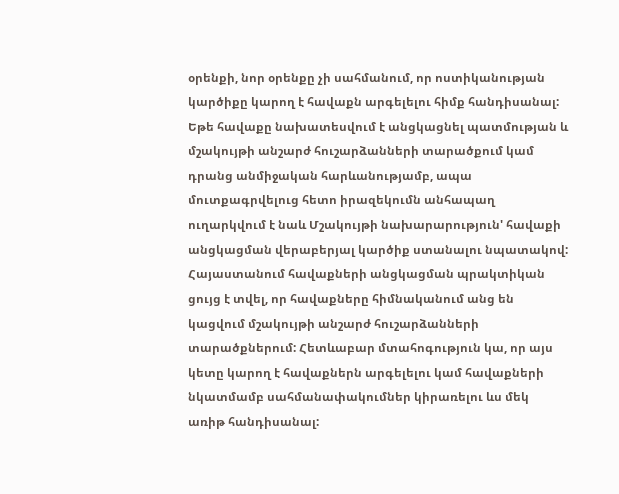օրենքի, նոր օրենքը չի սահմանում, որ ոստիկանության կարծիքը կարող է հավաքն արգելելու հիմք հանդիսանալ:
Եթե հավաքը նախատեսվում է անցկացնել պատմության և մշակույթի անշարժ հուշարձանների տարածքում կամ դրանց անմիջական հարևանությամբ, ապա մուտքագրվելուց հետո իրազեկումն անհապաղ ուղարկվում է նաև Մշակույթի նախարարություն' հավաքի անցկացման վերաբերյալ կարծիք ստանալու նպատակով: Հայաստանում հավաքների անցկացման պրակտիկան ցույց է տվել, որ հավաքները հիմնականում անց են կացվում մշակույթի անշարժ հուշարձանների տարածքներում: Հետևաբար մտահոգություն կա, որ այս կետը կարող է հավաքներն արգելելու կամ հավաքների նկատմամբ սահմանափակումներ կիրառելու ևս մեկ առիթ հանդիսանալ: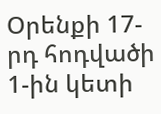Օրենքի 17-րդ հոդվածի 1-ին կետի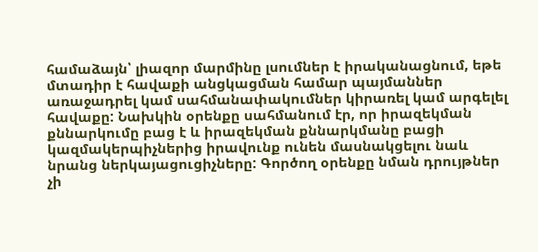համաձայն՝ լիազոր մարմինը լսումներ է իրականացնում, եթե մտադիր է հավաքի անցկացման համար պայմաններ առաջադրել կամ սահմանափակումներ կիրառել կամ արգելել հավաքը: Նախկին օրենքը սահմանում էր, որ իրազեկման քննարկումը բաց է և իրազեկման քննարկմանը բացի կազմակերպիչներից իրավունք ունեն մասնակցելու նաև նրանց ներկայացուցիչները: Գործող օրենքը նման դրույթներ չի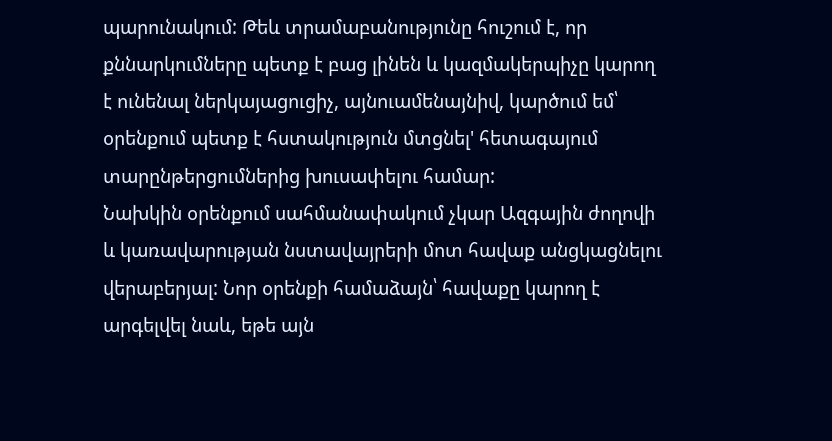պարունակում: Թեև տրամաբանությունը հուշում է, որ քննարկումները պետք է բաց լինեն և կազմակերպիչը կարող է ունենալ ներկայացուցիչ, այնուամենայնիվ, կարծում եմ՝ օրենքում պետք է հստակություն մտցնել' հետագայում տարընթերցումներից խուսափելու համար:
Նախկին օրենքում սահմանափակում չկար Ազգային ժողովի և կառավարության նստավայրերի մոտ հավաք անցկացնելու վերաբերյալ: Նոր օրենքի համաձայն՝ հավաքը կարող է արգելվել նաև, եթե այն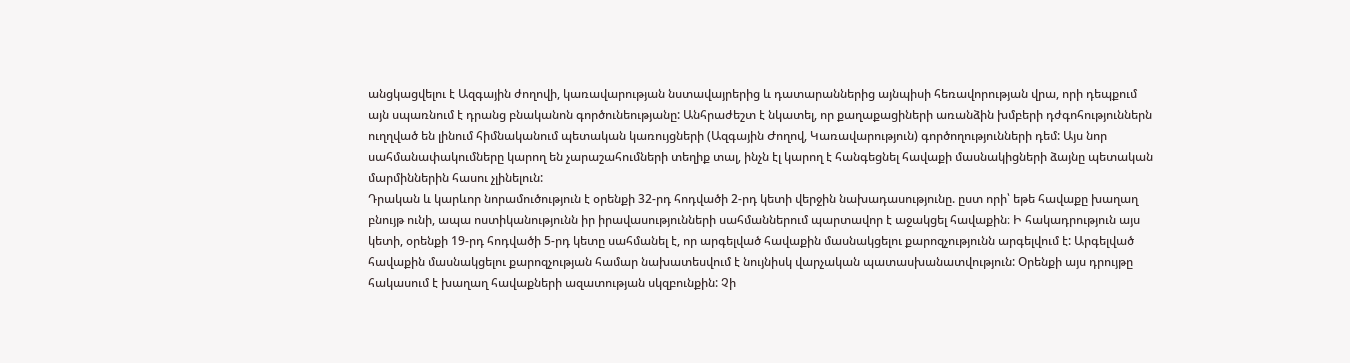անցկացվելու է Ազգային ժողովի, կառավարության նստավայրերից և դատարաններից այնպիսի հեռավորության վրա, որի դեպքում այն սպառնում է դրանց բնականոն գործունեությանը: Անհրաժեշտ է նկատել, որ քաղաքացիների առանձին խմբերի դժգոհություններն ուղղված են լինում հիմնականում պետական կառույցների (Ազգային Ժողով, Կառավարություն) գործողությունների դեմ: Այս նոր սահմանափակումները կարող են չարաշահումների տեղիք տալ, ինչն էլ կարող է հանգեցնել հավաքի մասնակիցների ձայնը պետական մարմիններին հասու չլինելուն:
Դրական և կարևոր նորամուծություն է օրենքի 32-րդ հոդվածի 2-րդ կետի վերջին նախադասությունը. ըստ որի՝ եթե հավաքը խաղաղ բնույթ ունի, ապա ոստիկանությունն իր իրավասությունների սահմաններում պարտավոր է աջակցել հավաքին։ Ի հակադրություն այս կետի, օրենքի 19-րդ հոդվածի 5-րդ կետը սահմանել է, որ արգելված հավաքին մասնակցելու քարոզչությունն արգելվում է: Արգելված հավաքին մասնակցելու քարոզչության համար նախատեսվում է նույնիսկ վարչական պատասխանատվություն: Օրենքի այս դրույթը հակասում է խաղաղ հավաքների ազատության սկզբունքին: Չի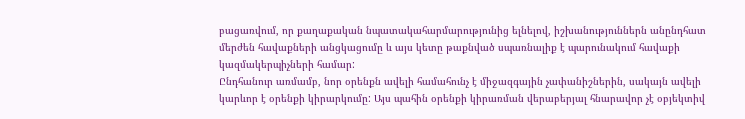բացառվում, որ քաղաքական նպատակահարմարությունից ելնելով, իշխանություններն անընդհատ մերժեն հավաքների անցկացումը և այս կետը թաքնված սպառնալիք է պարունակում հավաքի կազմակերպիչների համար:
Ընդհանուր առմամբ, նոր օրենքն ավելի համահունչ է միջազգային չափանիշներին, սակայն ավելի կարևոր է օրենքի կիրարկումը: Այս պահին օրենքի կիրառման վերաբերյալ հնարավոր չէ օբյեկտիվ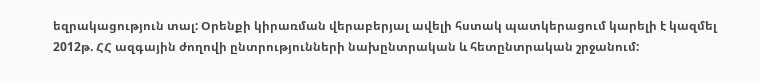եզրակացություն տալ: Օրենքի կիրառման վերաբերյալ ավելի հստակ պատկերացում կարելի է կազմել 2012թ. ՀՀ ազգային ժողովի ընտրությունների նախընտրական և հետընտրական շրջանում: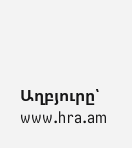Աղբյուրը՝ www.hra.am